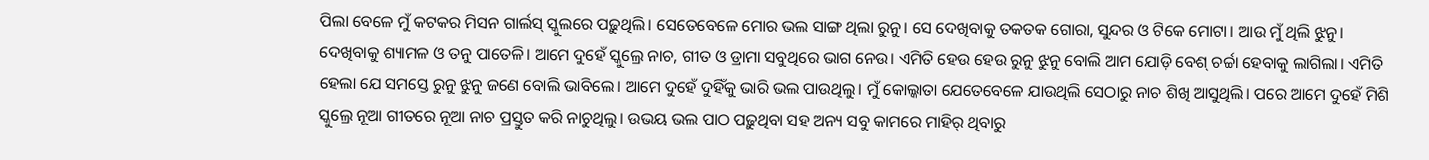ପିଲା ବେଳେ ମୁଁ କଟକର ମିସନ ଗାର୍ଲସ୍ ସ୍କୁଲରେ ପଢ଼ୁଥିଲି। ସେତେବେଳେ ମୋର ଭଲ ସାଙ୍ଗ ଥିଲା ରୁନୁ। ସେ ଦେଖିବାକୁ ତକତକ ଗୋରା, ସୁନ୍ଦର ଓ ଟିକେ ମୋଟା। ଆଉ ମୁଁ ଥିଲି ଝୁନୁ। ଦେଖିବାକୁ ଶ୍ୟାମଳ ଓ ତନୁ ପାତେଳି। ଆମେ ଦୁହେଁ ସ୍କୁଲ୍ରେ ନାଚ, ଗୀତ ଓ ଡ୍ରାମା ସବୁଥିରେ ଭାଗ ନେଉ। ଏମିତି ହେଉ ହେଉ ରୁନୁ ଝୁନୁ ବୋଲି ଆମ ଯୋଡ଼ି ବେଶ୍ ଚର୍ଚ୍ଚା ହେବାକୁ ଲାଗିଲା। ଏମିତି ହେଲା ଯେ ସମସ୍ତେ ରୁନୁ ଝୁନୁ ଜଣେ ବୋଲି ଭାବିଲେ। ଆମେ ଦୁହେଁ ଦୁହିଁକୁ ଭାରି ଭଲ ପାଉଥିଲୁ। ମୁଁ କୋଲ୍କାତା ଯେତେବେଳେ ଯାଉଥିଲି ସେଠାରୁ ନାଚ ଶିଖି ଆସୁଥିଲି। ପରେ ଆମେ ଦୁହେଁ ମିଶି ସ୍କୁଲ୍ରେ ନୂଆ ଗୀତରେ ନୂଆ ନାଚ ପ୍ରସ୍ତୁତ କରି ନାଚୁଥିଲୁ। ଉଭୟ ଭଲ ପାଠ ପଢ଼ୁଥିବା ସହ ଅନ୍ୟ ସବୁ କାମରେ ମାହିର୍ ଥିବାରୁ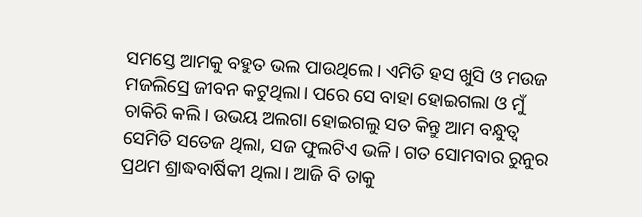ସମସ୍ତେ ଆମକୁ ବହୁତ ଭଲ ପାଉଥିଲେ। ଏମିତି ହସ ଖୁସି ଓ ମଉଜ ମଜଲିସ୍ରେ ଜୀବନ କଟୁଥିଲା। ପରେ ସେ ବାହା ହୋଇଗଲା ଓ ମୁଁ ଚାକିରି କଲି। ଉଭୟ ଅଲଗା ହୋଇଗଲୁ ସତ କିନ୍ତୁ ଆମ ବନ୍ଧୁତ୍ୱ ସେମିତି ସତେଜ ଥିଲା, ସଜ ଫୁଲଟିଏ ଭଳି। ଗତ ସୋମବାର ରୁନୁର ପ୍ରଥମ ଶ୍ରାଦ୍ଧବାର୍ଷିକୀ ଥିଲା। ଆଜି ବି ତାକୁ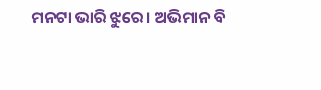ମନଟା ଭାରି ଝୁରେ। ଅଭିମାନ ବି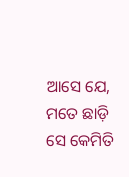ଆସେ ଯେ, ମତେ ଛାଡ଼ି ସେ କେମିତି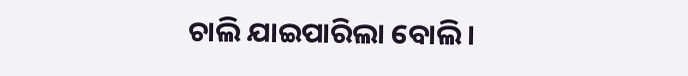ଚାଲି ଯାଇପାରିଲା ବୋଲି।